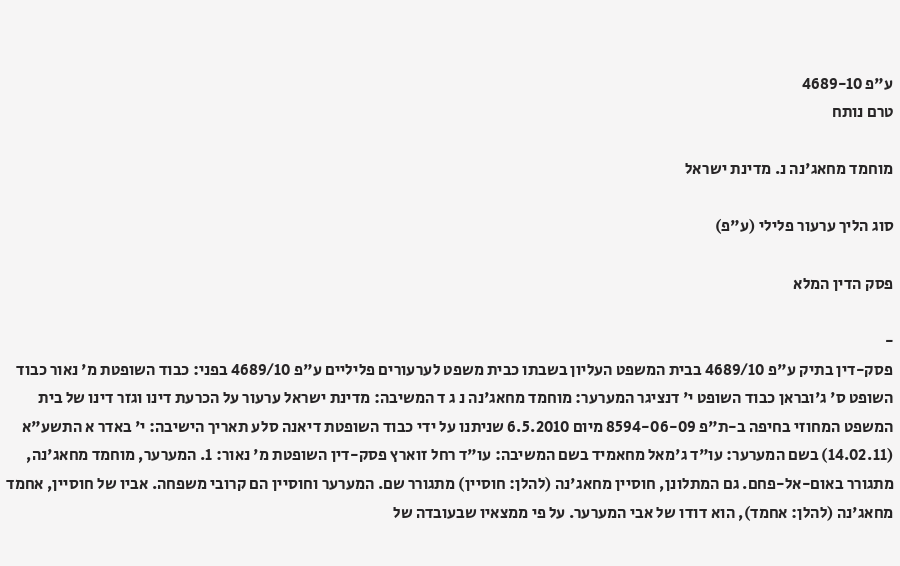ע"פ 4689-10
טרם נותח

מוחמד מחאג'נה נ. מדינת ישראל

סוג הליך ערעור פלילי (ע"פ)

פסק הדין המלא

-
פסק-דין בתיק ע"פ 4689/10 בבית המשפט העליון בשבתו כבית משפט לערעורים פליליים ע"פ 4689/10 בפני: כבוד השופטת מ' נאור כבוד השופט ס' ג'ובראן כבוד השופט י' דנציגר המערער: מוחמד מחאג'נה נ ג ד המשיבה: מדינת ישראל ערעור על הכרעת דינו וגזר דינו של בית המשפט המחוזי בחיפה ב-ת"פ 8594-06-09 מיום 6.5.2010 שניתנו על ידי כבוד השופטת דיאנה סלע תאריך הישיבה: י' באדר א התשע"א (14.02.11) בשם המערער: עו"ד ג'מאל מחאמיד בשם המשיבה: עו"ד רחל זוארץ פסק-דין השופטת מ' נאור: 1. המערער, מוחמד מחאג'נה, מתגורר באום-אל-פחם. גם המתלונן, חוסיין מחאג'נה (להלן: חוסיין) מתגורר שם. המערער וחוסיין הם קרובי משפחה. אביו של חוסיין, אחמד מחאג'נה (להלן: אחמד), הוא דודו של אבי המערער. על פי ממצאיו שבעובדה של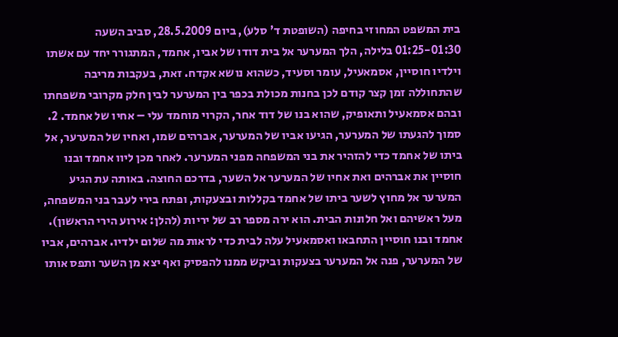בית המשפט המחוזי בחיפה (השופטת ד' סלע), ביום 28.5.2009, סביב השעה 01:25-01:30 בלילה, הלך המערער אל בית דודו של אביו, אחמד, המתגורר יחד עם אשתו וילדיו חוסיין, אסמאעיל, עומר וסעיד, כשהוא נושא אקדח. זאת, בעקבות מריבה שהתחוללה זמן קצר קודם לכן בחנות מכולת בכפר בין המערער לבין חלק מקרובי משפחתו ובהם אסמאעיל ותאופיק, שהוא בנו של דוד אחר, הקרוי מוחמד עלי – אחיו של אחמד. 2. סמוך להגעתו של המערער, הגיעו אביו של המערער, אברהים שמו, ואחיו של המערער, אל ביתו של אחמד כדי להזהיר את בני המשפחה מפני המערער. לאחר מכן ליוו אחמד ובנו חוסיין את אברהים ואת אחיו של המערער אל השער, בדרכם החוצה. באותה עת הגיע המערער אל מחוץ לשער ביתו של אחמד בקללות ובצעקות, ופתח בירי לעבר בני המשפחה, מעל ראשיהם ואל חלונות הבית. הוא ירה מספר רב של יריות (להלן: אירוע הירי הראשון). אחמד ובנו חוסיין התחבאו ואסמאעיל עלה לבית כדי לראות מה שלום ילדיו. אברהים, אביו של המערער, פנה אל המערער בצעקות וביקש ממנו להפסיק ואף יצא מן השער ותפס אותו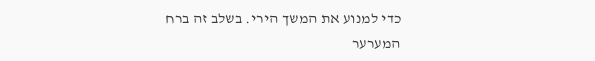כדי למנוע את המשך הירי. בשלב זה ברח המערער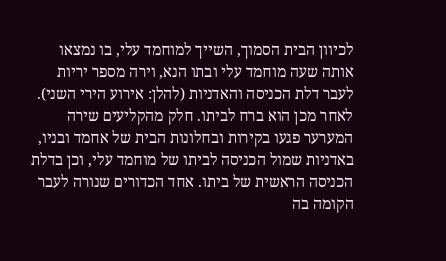לכיוון הבית הסמוך, השייך למוחמד עלי, בו נמצאו אותה שעה מוחמד עלי ובתו הנא, וירה מספר יריות לעבר דלת הכניסה והאדניות (להלן: אירוע הירי השני). לאחר מכן הוא ברח לביתו. חלק מהקליעים שירה המערער פגעו בקירות ובחלונות הבית של אחמד ובניו, באדניות שמול הכניסה לביתו של מוחמד עלי, וכן בדלת הכניסה הראשית של ביתו. אחד הכדורים שנורה לעבר הקומה בה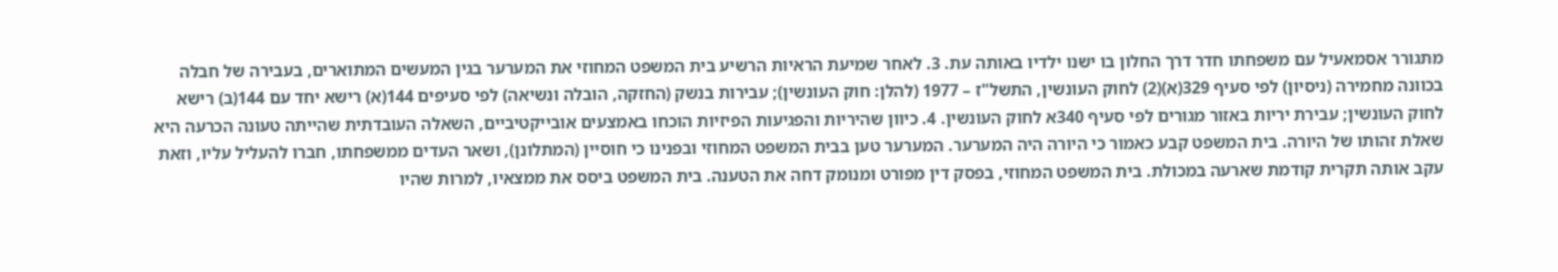מתגורר אסמאעיל עם משפחתו חדר דרך החלון בו ישנו ילדיו באותה עת. 3. לאחר שמיעת הראיות הרשיע בית המשפט המחוזי את המערער בגין המעשים המתוארים, בעבירה של חבלה בכוונה מחמירה (ניסיון) לפי סעיף 329(א)(2) לחוק העונשין, התשל"ז – 1977 (להלן: חוק העונשין); עבירות בנשק (החזקה, הובלה ונשיאה) לפי סעיפים 144(א) רישא יחד עם 144(ב) רישא לחוק העונשין; עבירת יריות באזור מגורים לפי סעיף 340א לחוק העונשין. 4. כיוון שהיריות והפגיעות הפיזיות הוכחו באמצעים אובייקטיביים, השאלה העובדתית שהייתה טעונה הכרעה היא שאלת זהותו של היורה. בית המשפט קבע כאמור כי היורה היה המערער. המערער טען בבית המשפט המחוזי ובפנינו כי חוסיין (המתלונן), ושאר העדים ממשפחתו, חברו להעליל עליו, וזאת עקב אותה תקרית קודמת שארעה במכולת. בית המשפט המחוזי, בפסק דין מפורט ומנומק דחה את הטענה. בית המשפט ביסס את ממצאיו, למרות שהיו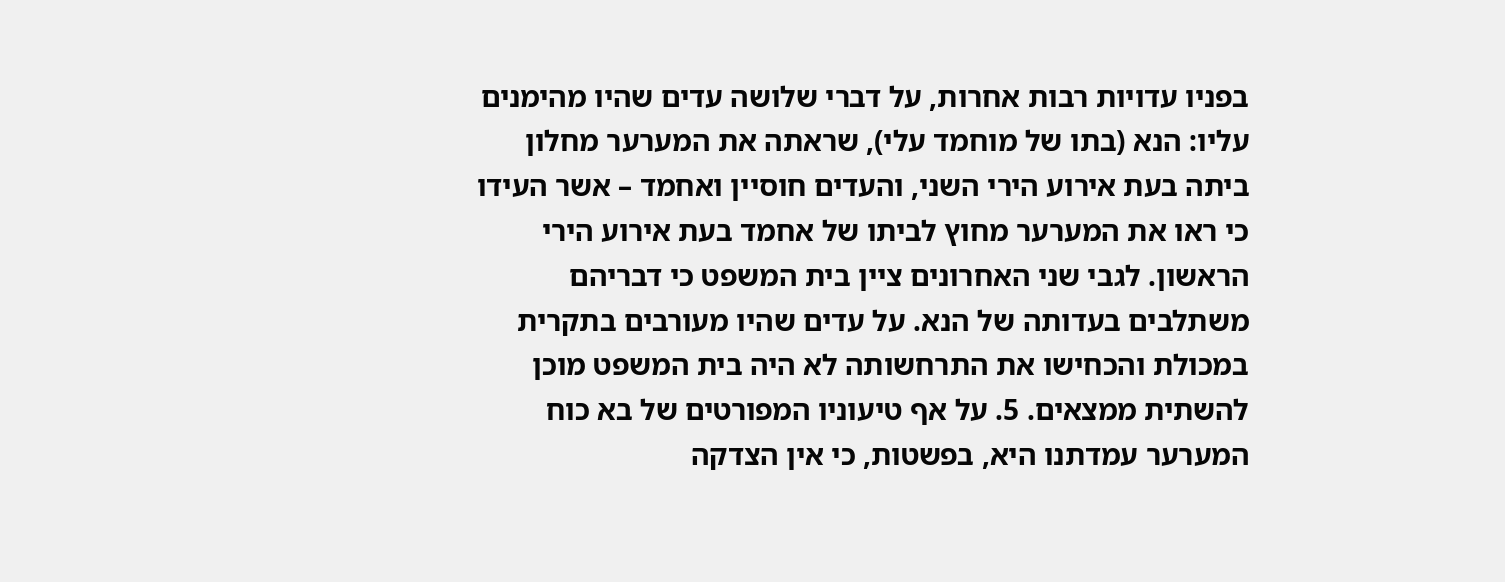בפניו עדויות רבות אחרות, על דברי שלושה עדים שהיו מהימנים עליו: הנא (בתו של מוחמד עלי), שראתה את המערער מחלון ביתה בעת אירוע הירי השני, והעדים חוסיין ואחמד – אשר העידו כי ראו את המערער מחוץ לביתו של אחמד בעת אירוע הירי הראשון. לגבי שני האחרונים ציין בית המשפט כי דבריהם משתלבים בעדותה של הנא. על עדים שהיו מעורבים בתקרית במכולת והכחישו את התרחשותה לא היה בית המשפט מוכן להשתית ממצאים. 5. על אף טיעוניו המפורטים של בא כוח המערער עמדתנו היא, בפשטות, כי אין הצדקה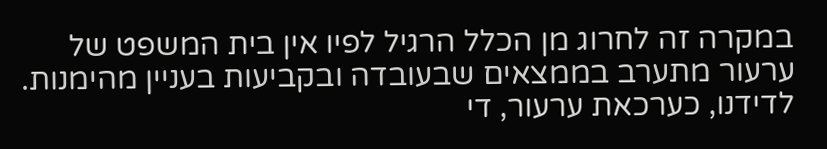במקרה זה לחרוג מן הכלל הרגיל לפיו אין בית המשפט של ערעור מתערב בממצאים שבעובדה ובקביעות בעניין מהימנות. לדידנו, כערכאת ערעור, די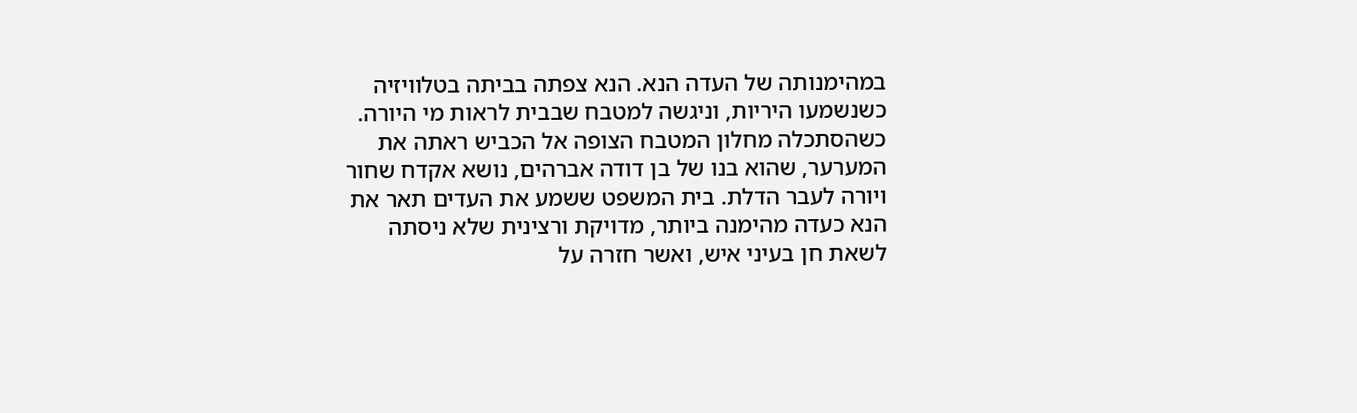במהימנותה של העדה הנא. הנא צפתה בביתה בטלוויזיה כשנשמעו היריות, וניגשה למטבח שבבית לראות מי היורה. כשהסתכלה מחלון המטבח הצופה אל הכביש ראתה את המערער, שהוא בנו של בן דודה אברהים, נושא אקדח שחור ויורה לעבר הדלת. בית המשפט ששמע את העדים תאר את הנא כעדה מהימנה ביותר, מדויקת ורצינית שלא ניסתה לשאת חן בעיני איש, ואשר חזרה על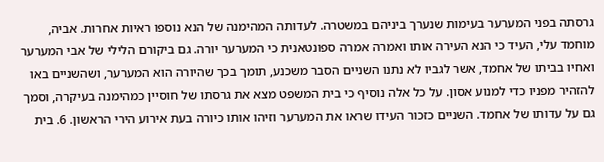גרסתה בפני המערער בעימות שנערך ביניהם במשטרה. לעדותה המהימנה של הנא נוספו ראיות אחרות. אביה, מוחמד עלי, העיד כי הנא העירה אותו ואמרה אמרה ספונטאנית כי המערער יורה. גם ביקורם הלילי של אבי המערער ואחיו בביתו של אחמד, אשר לגביו לא נתנו השניים הסבר משכנע, תומך בכך שהיורה הוא המערער, ושהשניים באו להזהיר מפניו כדי למנוע אסון. על כל אלה נוסיף כי בית המשפט מצא את גרסתו של חוסיין כמהימנה בעיקרה, וסמך גם על עדותו של אחמד. השניים כזכור העידו שראו את המערער וזיהו אותו כיורה בעת אירוע הירי הראשון. 6. בית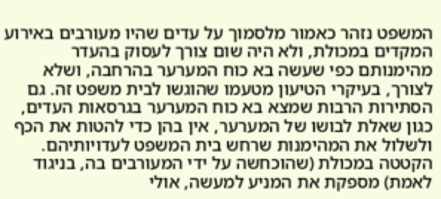המשפט נזהר כאמור מלסמוך על עדים שהיו מעורבים באירוע המקדים במכולת, ולא היה שום צורך לעסוק בהעדר מהימנותם כפי שעשה בא כוח המערער בהרחבה, ושלא לצורך, בעיקרי הטיעון מטעמו שהוגשו לבית משפט זה. גם הסתירות הרבות שמצא בא כוח המערער בגרסאות העדים, כגון שאלת לבושו של המערער, אין בהן כדי להטות את הכף ולשלול את המהימנות שרחש בית המשפט לעדויותיהם. הקטטה במכולת (שהוכחשה על ידי המעורבים בה, בניגוד לאמת) מספקת את המניע למעשה, אולי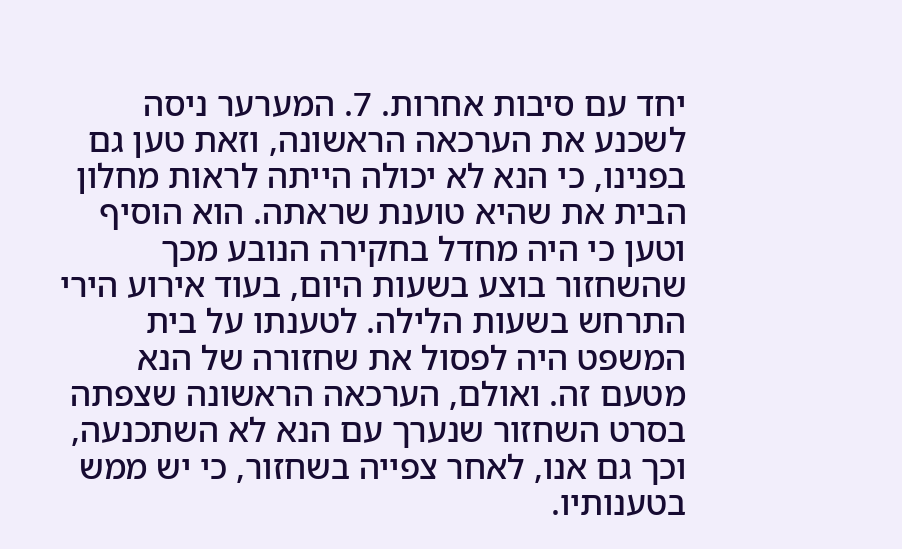יחד עם סיבות אחרות. 7. המערער ניסה לשכנע את הערכאה הראשונה, וזאת טען גם בפנינו, כי הנא לא יכולה הייתה לראות מחלון הבית את שהיא טוענת שראתה. הוא הוסיף וטען כי היה מחדל בחקירה הנובע מכך שהשחזור בוצע בשעות היום, בעוד אירוע הירי התרחש בשעות הלילה. לטענתו על בית המשפט היה לפסול את שחזורה של הנא מטעם זה. ואולם, הערכאה הראשונה שצפתה בסרט השחזור שנערך עם הנא לא השתכנעה, וכך גם אנו, לאחר צפייה בשחזור, כי יש ממש בטענותיו.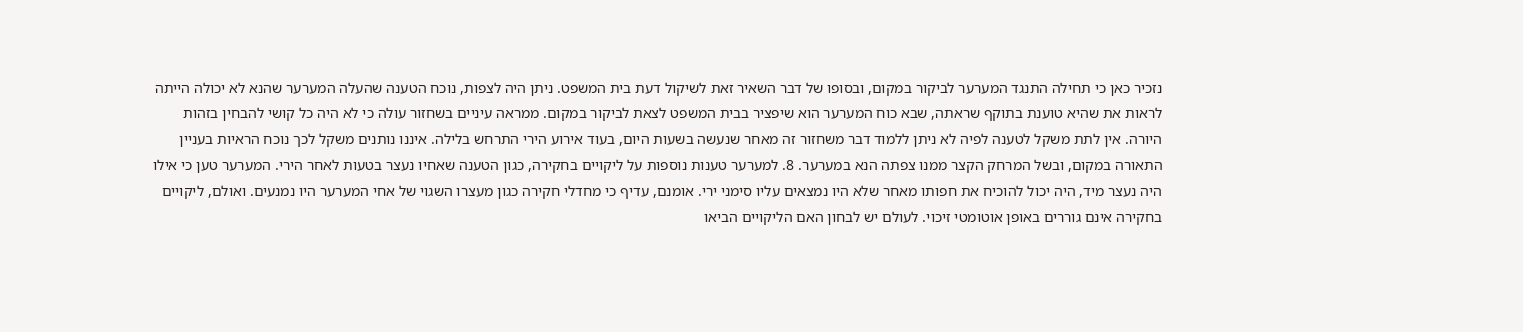נזכיר כאן כי תחילה התנגד המערער לביקור במקום, ובסופו של דבר השאיר זאת לשיקול דעת בית המשפט. ניתן היה לצפות, נוכח הטענה שהעלה המערער שהנא לא יכולה הייתה לראות את שהיא טוענת בתוקף שראתה, שבא כוח המערער הוא שיפציר בבית המשפט לצאת לביקור במקום. ממראה עיניים בשחזור עולה כי לא היה כל קושי להבחין בזהות היורה. אין לתת משקל לטענה לפיה לא ניתן ללמוד דבר משחזור זה מאחר שנעשה בשעות היום, בעוד אירוע הירי התרחש בלילה. איננו נותנים משקל לכך נוכח הראיות בעניין התאורה במקום, ובשל המרחק הקצר ממנו צפתה הנא במערער. 8. למערער טענות נוספות על ליקויים בחקירה, כגון הטענה שאחיו נעצר בטעות לאחר הירי. המערער טען כי אילו היה נעצר מיד, היה יכול להוכיח את חפותו מאחר שלא היו נמצאים עליו סימני ירי. אומנם, עדיף כי מחדלי חקירה כגון מעצרו השגוי של אחי המערער היו נמנעים. ואולם, ליקויים בחקירה אינם גוררים באופן אוטומטי זיכוי. לעולם יש לבחון האם הליקויים הביאו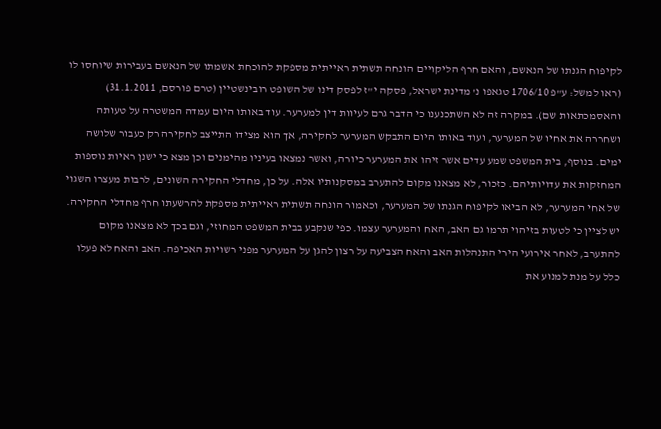לקיפוח הגנתו של הנאשם, והאם חרף הליקויים הונחה תשתית ראייתית מספקת להוכחת אשמתו של הנאשם בעבירות שיוחסו לו (ראו למשל: ע"פ 1706/10 טגאפו נ' מדינת ישראל, פסקה י"ז לפסק דינו של השופט רובינשטיין (טרם פורסם, 31.1.2011) והאסמכתאות שם). במקרה זה לא השתכנענו כי הדבר גרם לעיוות דין למערער. עוד באותו היום עמדה המשטרה על טעותה ושחררה את אחיו של המערער, ועוד באותו היום התבקש המערער לחקירה, אך הוא מצידו התייצב לחקירה רק כעבור שלושה ימים. בנוסף, בית המשפט שמע עדים אשר זיהו את המערער כיורה, ואשר נמצאו בעיניו מהימנים וכן מצא כי ישנן ראיות נוספות המחזקות את עדויותיהם. כזכור, לא מצאנו מקום להתערב במסקנותיו אלה. על כן, מחדלי החקירה השונים, לרבות מעצרו השגוי של אחי המערער, לא הביאו לקיפוח הגנתו של המערער, וכאמור הונחה תשתית ראייתית מספקת להרשעתו חרף מחדלי החקירה. יש לציין כי לטעות בזיהוי תרמו גם האב, האח והמערער עצמו. כפי שנקבע בבית המשפט המחוזי, וגם בכך לא מצאנו מקום להתערב, לאחר אירועי הירי התנהלות האב והאח הצביעה על רצון להגן על המערער מפני רשויות האכיפה. האב והאח לא פעלו כלל על מנת למנוע את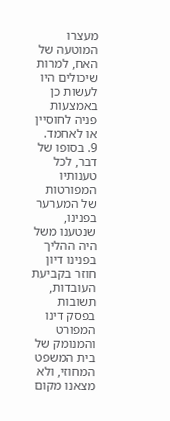מעצרו המוטעה של האח, למרות שיכולים היו לעשות כן באמצעות פניה לחוסיין או לאחמד. 9. בסופו של דבר, לכל טענותיו המפורטות של המערער בפנינו, שנטענו משל היה ההליך בפנינו דיון חוזר בקביעת העובדות, תשובות בפסק דינו המפורט והמנומק של בית המשפט המחוזי, ולא מצאנו מקום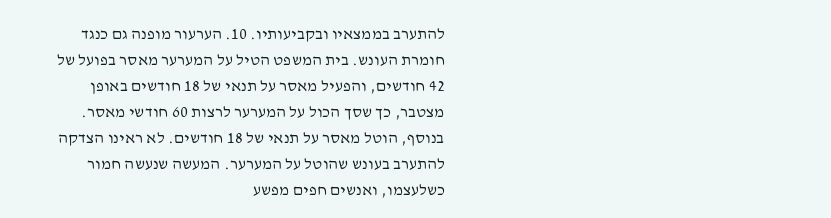להתערב בממצאיו ובקביעותיו. 10. הערעור מופנה גם כנגד חומרת העונש. בית המשפט הטיל על המערער מאסר בפועל של 42 חודשים, והפעיל מאסר על תנאי של 18 חודשים באופן מצטבר, כך שסך הכול על המערער לרצות 60 חודשי מאסר. בנוסף, הוטל מאסר על תנאי של 18 חודשים. לא ראינו הצדקה להתערב בעונש שהוטל על המערער. המעשה שנעשה חמור כשלעצמו, ואנשים חפים מפשע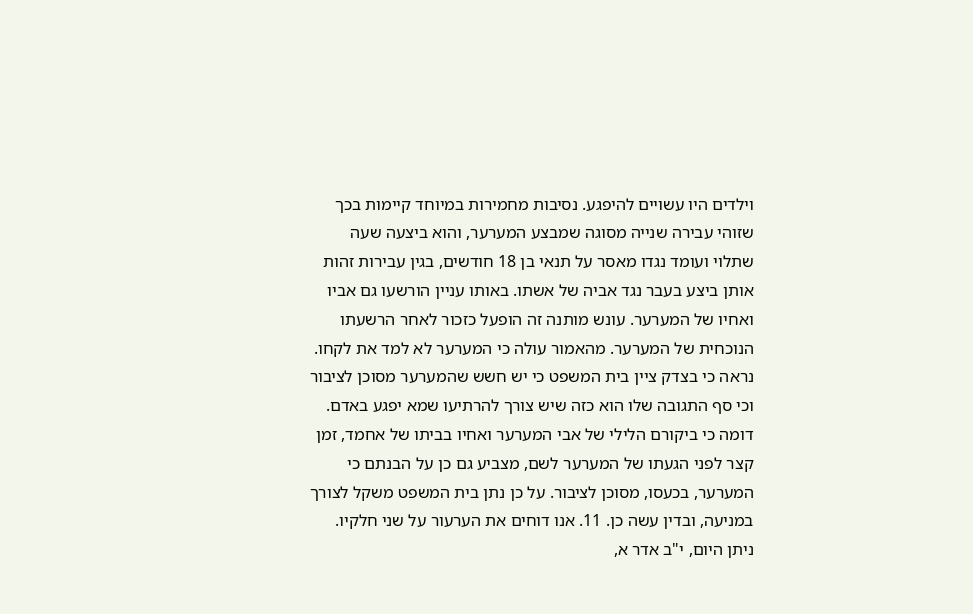וילדים היו עשויים להיפגע. נסיבות מחמירות במיוחד קיימות בכך שזוהי עבירה שנייה מסוגה שמבצע המערער, והוא ביצעה שעה שתלוי ועומד נגדו מאסר על תנאי בן 18 חודשים, בגין עבירות זהות אותן ביצע בעבר נגד אביה של אשתו. באותו עניין הורשעו גם אביו ואחיו של המערער. עונש מותנה זה הופעל כזכור לאחר הרשעתו הנוכחית של המערער. מהאמור עולה כי המערער לא למד את לקחו. נראה כי בצדק ציין בית המשפט כי יש חשש שהמערער מסוכן לציבור וכי סף התגובה שלו הוא כזה שיש צורך להרתיעו שמא יפגע באדם. דומה כי ביקורם הלילי של אבי המערער ואחיו בביתו של אחמד, זמן קצר לפני הגעתו של המערער לשם, מצביע גם כן על הבנתם כי המערער, בכעסו, מסוכן לציבור. על כן נתן בית המשפט משקל לצורך במניעה, ובדין עשה כן. 11. אנו דוחים את הערעור על שני חלקיו. ניתן היום, י"ב אדר א,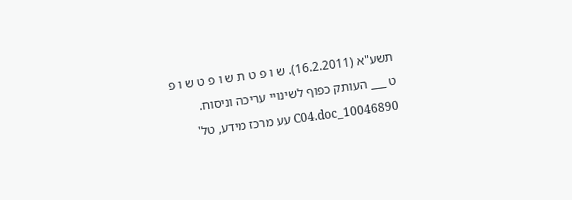תשע"א (16.2.2011). ש ו פ ט ת ש ו פ ט ש ו פ ט ___ העותק כפוף לשינויי עריכה וניסוח. 10046890_C04.doc עע מרכז מידע, טל'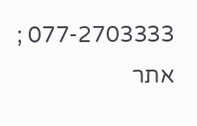077-2703333 ; אתר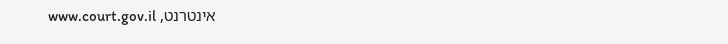אינטרנט, www.court.gov.il